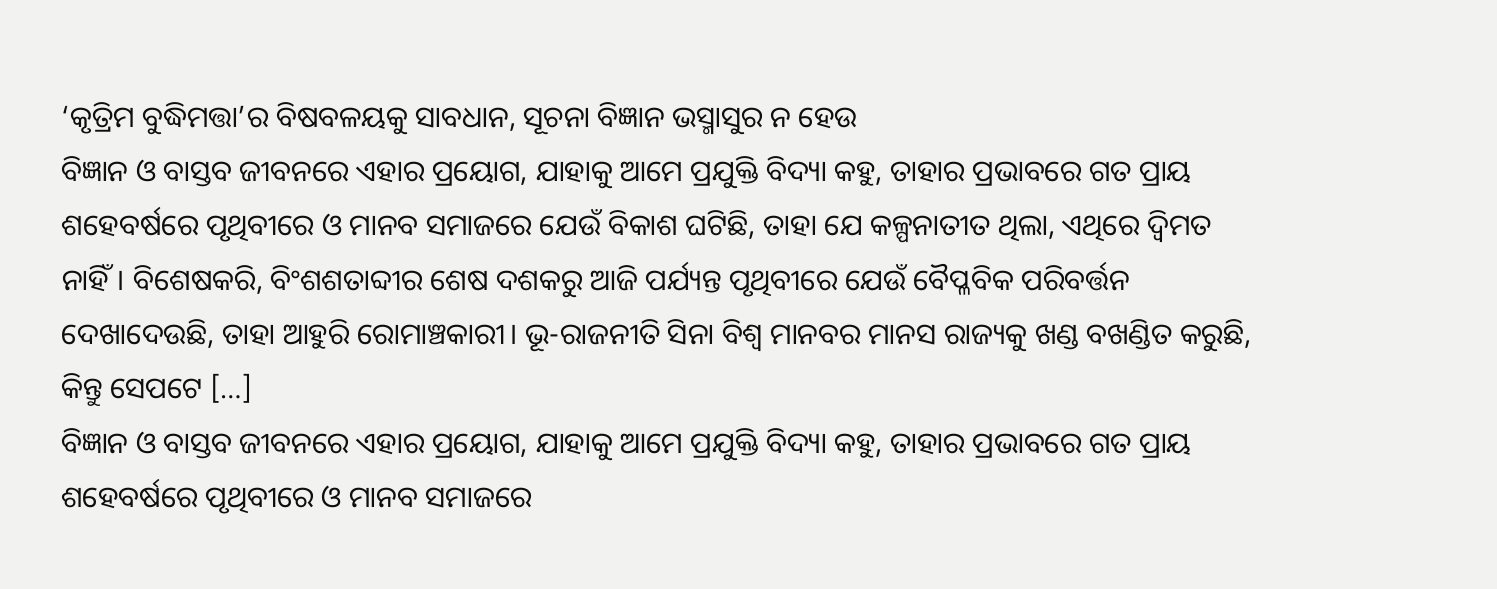‘କୃତ୍ରିମ ବୁଦ୍ଧିମତ୍ତା’ର ବିଷବଳୟକୁ ସାବଧାନ, ସୂଚନା ବିଜ୍ଞାନ ଭସ୍ମାସୁର ନ ହେଉ
ବିଜ୍ଞାନ ଓ ବାସ୍ତବ ଜୀବନରେ ଏହାର ପ୍ରୟୋଗ, ଯାହାକୁ ଆମେ ପ୍ରଯୁକ୍ତି ବିଦ୍ୟା କହୁ, ତାହାର ପ୍ରଭାବରେ ଗତ ପ୍ରାୟ ଶହେବର୍ଷରେ ପୃଥିବୀରେ ଓ ମାନବ ସମାଜରେ ଯେଉଁ ବିକାଶ ଘଟିଛି, ତାହା ଯେ କଳ୍ପନାତୀତ ଥିଲା, ଏଥିରେ ଦ୍ୱିମତ ନାହିଁ। ବିଶେଷକରି, ବିଂଶଶତାବ୍ଦୀର ଶେଷ ଦଶକରୁ ଆଜି ପର୍ଯ୍ୟନ୍ତ ପୃଥିବୀରେ ଯେଉଁ ବୈପ୍ଳବିକ ପରିବର୍ତ୍ତନ ଦେଖାଦେଉଛି, ତାହା ଆହୁରି ରୋମାଞ୍ଚକାରୀ। ଭୂ-ରାଜନୀତି ସିନା ବିଶ୍ୱ ମାନବର ମାନସ ରାଜ୍ୟକୁ ଖଣ୍ଡ ବଖଣ୍ଡିତ କରୁଛି, କିନ୍ତୁ ସେପଟେ […]
ବିଜ୍ଞାନ ଓ ବାସ୍ତବ ଜୀବନରେ ଏହାର ପ୍ରୟୋଗ, ଯାହାକୁ ଆମେ ପ୍ରଯୁକ୍ତି ବିଦ୍ୟା କହୁ, ତାହାର ପ୍ରଭାବରେ ଗତ ପ୍ରାୟ ଶହେବର୍ଷରେ ପୃଥିବୀରେ ଓ ମାନବ ସମାଜରେ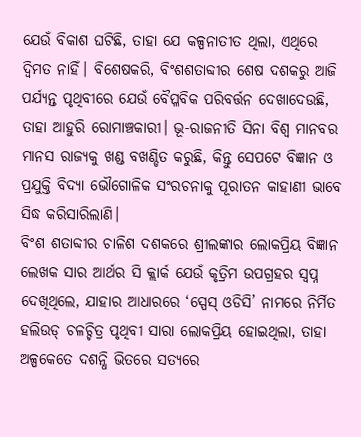ଯେଉଁ ବିକାଶ ଘଟିଛି, ତାହା ଯେ କଳ୍ପନାତୀତ ଥିଲା, ଏଥିରେ ଦ୍ୱିମତ ନାହିଁ। ବିଶେଷକରି, ବିଂଶଶତାବ୍ଦୀର ଶେଷ ଦଶକରୁ ଆଜି ପର୍ଯ୍ୟନ୍ତ ପୃଥିବୀରେ ଯେଉଁ ବୈପ୍ଳବିକ ପରିବର୍ତ୍ତନ ଦେଖାଦେଉଛି, ତାହା ଆହୁରି ରୋମାଞ୍ଚକାରୀ। ଭୂ-ରାଜନୀତି ସିନା ବିଶ୍ୱ ମାନବର ମାନସ ରାଜ୍ୟକୁ ଖଣ୍ଡ ବଖଣ୍ଡିତ କରୁଛି, କିନ୍ତୁ ସେପଟେ ବିଜ୍ଞାନ ଓ ପ୍ରଯୁକ୍ତି ବିଦ୍ୟା ଭୌଗୋଳିକ ସଂରଚନାକୁ ପୂରାତନ କାହାଣୀ ଭାବେ ସିଦ୍ଧ କରିସାରିଲାଣି।
ବିଂଶ ଶତାବ୍ଦୀର ଚାଳିଶ ଦଶକରେ ଶ୍ରୀଲଙ୍କାର ଲୋକପ୍ରିୟ ବିଜ୍ଞାନ ଲେଖକ ସାର ଆର୍ଥର ସି କ୍ଲାର୍କ ଯେଉଁ କୃତ୍ରିମ ଉପଗ୍ରହର ସ୍ୱପ୍ନ ଦେଖିଥିଲେ, ଯାହାର ଆଧାରରେ ‘ସ୍ପେସ୍ ଓଡିସି’ ନାମରେ ନିର୍ମିତ ହଲିଉଡ୍ ଚଳଚ୍ଚିତ୍ର ପୃଥିବୀ ସାରା ଲୋକପ୍ରିୟ ହୋଇଥିଲା, ତାହା ଅଳ୍ପକେତେ ଦଶନ୍ଧି ଭିତରେ ସତ୍ୟରେ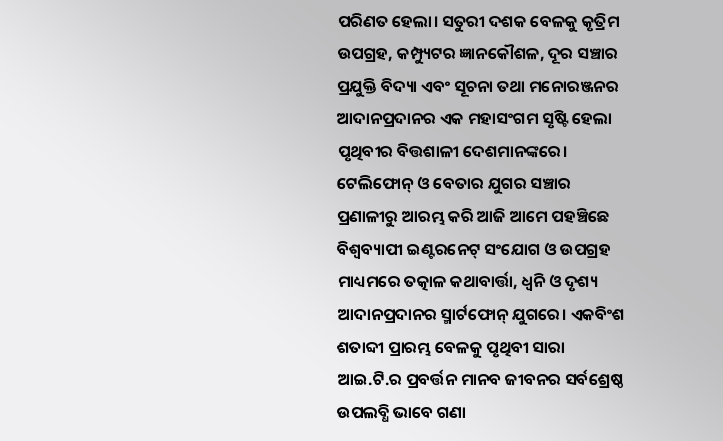ପରିଣତ ହେଲା। ସତୁରୀ ଦଶକ ବେଳକୁ କୃତ୍ରିମ ଉପଗ୍ରହ, କମ୍ପ୍ୟୁଟର ଜ୍ଞାନକୌଶଳ, ଦୂର ସଞ୍ଚାର ପ୍ରଯୁକ୍ତି ବିଦ୍ୟା ଏବଂ ସୂଚନା ତଥା ମନୋରଞ୍ଜନର ଆଦାନପ୍ରଦାନର ଏକ ମହାସଂଗମ ସୃଷ୍ଟି ହେଲା ପୃଥିବୀର ବିତ୍ତଶାଳୀ ଦେଶମାନଙ୍କରେ। ଟେଲିଫୋନ୍ ଓ ବେତାର ଯୁଗର ସଞ୍ଚାର ପ୍ରଣାଳୀରୁ ଆରମ୍ଭ କରି ଆଜି ଆମେ ପହଞ୍ଚିଛେ ବିଶ୍ୱବ୍ୟାପୀ ଇଣ୍ଟରନେଟ୍ ସଂଯୋଗ ଓ ଉପଗ୍ରହ ମାଧ୍ୟମରେ ତତ୍କାଳ କଥାବାର୍ତ୍ତା, ଧ୍ୱନି ଓ ଦୃଶ୍ୟ ଆଦାନପ୍ରଦାନର ସ୍ମାର୍ଟଫୋନ୍ ଯୁଗରେ। ଏକବିଂଶ ଶତାବ୍ଦୀ ପ୍ରାରମ୍ଭ ବେଳକୁ ପୃଥିବୀ ସାରା ଆଇ.ଟି.ର ପ୍ରବର୍ତ୍ତନ ମାନବ ଜୀବନର ସର୍ବଶ୍ରେଷ୍ଠ ଉପଲବ୍ଧି ଭାବେ ଗଣା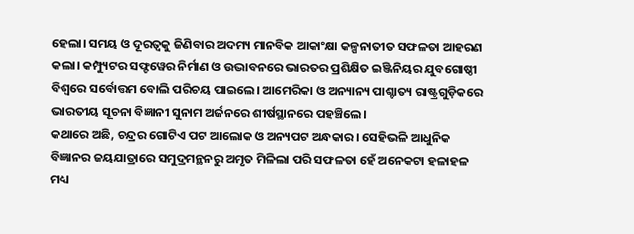ହେଲା। ସମୟ ଓ ଦୂରତ୍ୱକୁ ଜିଣିବାର ଅଦମ୍ୟ ମାନବିକ ଆକାଂକ୍ଷା କଳ୍ପନାତୀତ ସଫଳତା ଆହରଣ କଲା। କମ୍ପ୍ୟୁଟର ସଫ୍ଟୱେର ନିର୍ମାଣ ଓ ଉଦ୍ଭାବନରେ ଭାରତର ପ୍ରଶିକ୍ଷିତ ଇଞ୍ଜିନିୟର ଯୁବଗୋଷ୍ଠୀ ବିଶ୍ୱରେ ସର୍ବୋତ୍ତମ ବୋଲି ପରିଚୟ ପାଇଲେ। ଆମେରିକା ଓ ଅନ୍ୟାନ୍ୟ ପାଶ୍ଚାତ୍ୟ ରାଷ୍ଟ୍ରଗୁଡ଼ିକରେ ଭାରତୀୟ ସୂଚନା ବିଜ୍ଞାନୀ ସୁନାମ ଅର୍ଜନରେ ଶୀର୍ଷସ୍ଥାନରେ ପହଞ୍ଚିଲେ।
କଥାରେ ଅଛି, ଚନ୍ଦ୍ରର ଗୋଟିଏ ପଟ ଆଲୋକ ଓ ଅନ୍ୟପଟ ଅନ୍ଧକାର। ସେହିଭଳି ଆଧୁନିକ ବିଜ୍ଞାନର ଜୟଯାତ୍ରାରେ ସମୁଦ୍ରମନ୍ଥନରୁ ଅମୃତ ମିଳିଲା ପରି ସଫଳତା ହେଁ ଅନେକଟା ହଳାହଳ ମଧ୍ୟ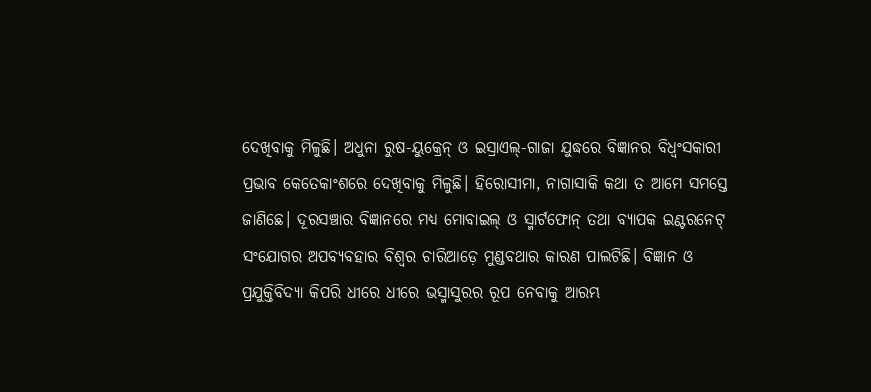ଦେଖିବାକୁ ମିଳୁଛି। ଅଧୁନା ରୁଷ-ୟୁକ୍ରେନ୍ ଓ ଇସ୍ରାଏଲ୍-ଗାଜା ଯୁଦ୍ଧରେ ବିଜ୍ଞାନର ବିଧ୍ୱଂସକାରୀ ପ୍ରଭାବ କେତେକାଂଶରେ ଦେଖିବାକୁ ମିଳୁଛି। ହିରୋସୀମା, ନାଗାସାକି କଥା ତ ଆମେ ସମସ୍ତେ ଜାଣିଛେ। ଦୂରସଞ୍ଚାର ବିଜ୍ଞାନରେ ମଧ୍ୟ ମୋବାଇଲ୍ ଓ ସ୍ମାର୍ଟଫୋନ୍ ତଥା ବ୍ୟାପକ ଇଣ୍ଟରନେଟ୍ ସଂଯୋଗର ଅପବ୍ୟବହାର ବିଶ୍ୱର ଚାରିଆଡ଼େ ମୁଣ୍ଡବଥାର କାରଣ ପାଲଟିଛି। ବିଜ୍ଞାନ ଓ ପ୍ରଯୁକ୍ତିବିଦ୍ୟା କିପରି ଧୀରେ ଧୀରେ ଭସ୍ମାସୁରର ରୂପ ନେବାକୁ ଆରମ୍ଭ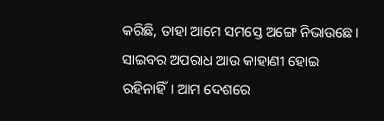କରିଛି, ତାହା ଆମେ ସମସ୍ତେ ଅଙ୍ଗେ ନିଭାଉଛେ। ସାଇବର ଅପରାଧ ଆଉ କାହାଣୀ ହୋଇ ରହିନାହିଁ। ଆମ ଦେଶରେ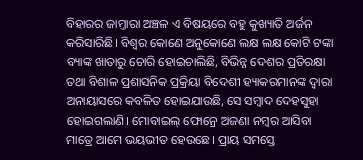ବିହାରର ଜାମ୍ତାରା ଅଞ୍ଚଳ ଏ ବିଷୟରେ ବହୁ କୁଖ୍ୟାତି ଅର୍ଜନ କରିସାରିଛି। ବିଶ୍ୱର କୋଣେ ଅନୁକୋଣେ ଲକ୍ଷ ଲକ୍ଷ କୋଟି ଟଙ୍କା ବ୍ୟାଙ୍କ ଖାତାରୁ ଚୋରି ହୋଇଚାଲିଛି, ବିଭିନ୍ନ ଦେଶର ପ୍ରତିରକ୍ଷା ତଥା ବିଶାଳ ପ୍ରଶାସନିକ ପ୍ରକ୍ରିୟା ବିଦେଶୀ ହ୍ୟାକରମାନଙ୍କ ଦ୍ୱାରା ଅନାୟାସରେ କବଳିତ ହୋଇଯାଉଛି, ସେ ସମ୍ବାଦ ଦେହସୁହା ହୋଇଗଲାଣି। ମୋବାଇଲ୍ ଫୋନ୍ରେ ଅଜଣା ନମ୍ବର ଆସିବା ମାତ୍ରେ ଆମେ ଭୟଭୀତ ହେଉଛେ। ପ୍ରାୟ ସମସ୍ତେ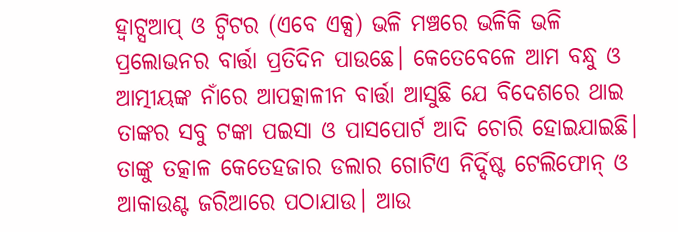ହ୍ୱାଟ୍ସଆପ୍ ଓ ଟ୍ୱିଟର (ଏବେ ଏକ୍ସ) ଭଳି ମଞ୍ଚରେ ଭଳିକି ଭଳି ପ୍ରଲୋଭନର ବାର୍ତ୍ତା ପ୍ରତିଦିନ ପାଉଛେ। କେତେବେଳେ ଆମ ବନ୍ଧୁ ଓ ଆତ୍ମୀୟଙ୍କ ନାଁରେ ଆପତ୍କାଳୀନ ବାର୍ତ୍ତା ଆସୁଛି ଯେ ବିଦେଶରେ ଥାଇ ତାଙ୍କର ସବୁ ଟଙ୍କା ପଇସା ଓ ପାସପୋର୍ଟ ଆଦି ଚୋରି ହୋଇଯାଇଛି। ତାଙ୍କୁ ତତ୍କାଳ କେତେହଜାର ଡଲାର ଗୋଟିଏ ନିର୍ଦ୍ଦିଷ୍ଟ ଟେଲିଫୋନ୍ ଓ ଆକାଉଣ୍ଟ ଜରିଆରେ ପଠାଯାଉ। ଆଉ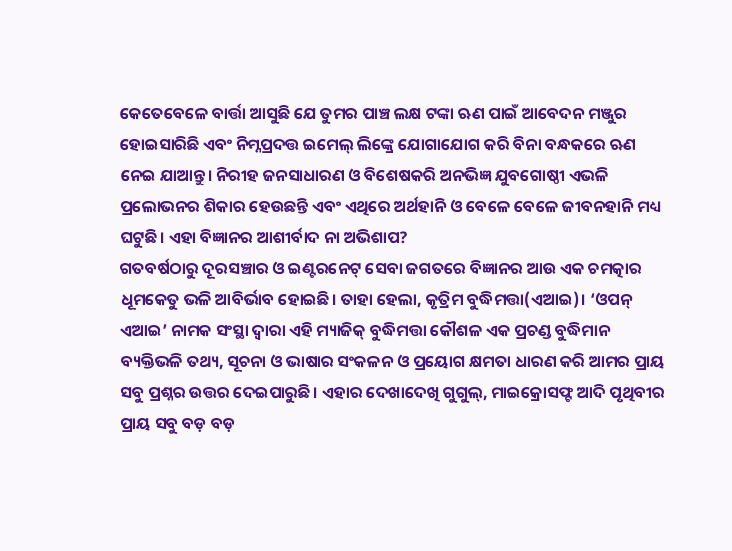କେତେବେଳେ ବାର୍ତ୍ତା ଆସୁଛି ଯେ ତୁମର ପାଞ୍ଚ ଲକ୍ଷ ଟଙ୍କା ଋଣ ପାଇଁ ଆବେଦନ ମଞ୍ଜୁର ହୋଇସାରିଛି ଏବଂ ନିମ୍ନପ୍ରଦତ୍ତ ଇମେଲ୍ ଲିଙ୍କ୍ରେ ଯୋଗାଯୋଗ କରି ବିନା ବନ୍ଧକରେ ଋଣ ନେଇ ଯାଆନ୍ତୁ। ନିରୀହ ଜନସାଧାରଣ ଓ ବିଶେଷକରି ଅନଭିଜ୍ଞ ଯୁବଗୋଷ୍ଠୀ ଏଭଳି ପ୍ରଲୋଭନର ଶିକାର ହେଉଛନ୍ତି ଏବଂ ଏଥିରେ ଅର୍ଥହାନି ଓ ବେଳେ ବେଳେ ଜୀବନହାନି ମଧ୍ୟ ଘଟୁଛି। ଏହା ବିଜ୍ଞାନର ଆଶୀର୍ବାଦ ନା ଅଭିଶାପ?
ଗତବର୍ଷଠାରୁ ଦୂରସଞ୍ଚାର ଓ ଇଣ୍ଟରନେଟ୍ ସେବା ଜଗତରେ ବିଜ୍ଞାନର ଆଉ ଏକ ଚମତ୍କାର ଧୂମକେତୁ ଭଳି ଆବିର୍ଭାବ ହୋଇଛି। ତାହା ହେଲା, କୃତ୍ରିମ ବୁଦ୍ଧିମତ୍ତା(ଏଆଇ)। ‘ଓପନ୍ ଏଆଇ’ ନାମକ ସଂସ୍ଥା ଦ୍ୱାରା ଏହି ମ୍ୟାଜିକ୍ ବୁଦ୍ଧିମତ୍ତା କୌଶଳ ଏକ ପ୍ରଚଣ୍ଡ ବୁଦ୍ଧିମାନ ବ୍ୟକ୍ତିଭଳି ତଥ୍ୟ, ସୂଚନା ଓ ଭାଷାର ସଂକଳନ ଓ ପ୍ରୟୋଗ କ୍ଷମତା ଧାରଣ କରି ଆମର ପ୍ରାୟ ସବୁ ପ୍ରଶ୍ନର ଉତ୍ତର ଦେଇପାରୁଛି। ଏହାର ଦେଖାଦେଖି ଗୁଗୁଲ୍, ମାଇକ୍ରୋସଫ୍ଟ ଆଦି ପୃଥିବୀର ପ୍ରାୟ ସବୁ ବଡ଼ ବଡ଼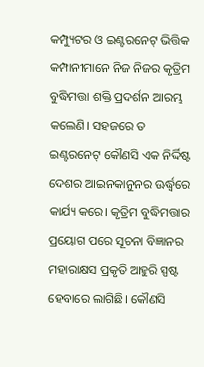କମ୍ପ୍ୟୁଟର ଓ ଇଣ୍ଟରନେଟ୍ ଭିତ୍ତିକ କମ୍ପାନୀମାନେ ନିଜ ନିଜର କୃତ୍ରିମ ବୁଦ୍ଧିମତ୍ତା ଶକ୍ତି ପ୍ରଦର୍ଶନ ଆରମ୍ଭ କଲେଣି। ସହଜରେ ତ ଇଣ୍ଟରନେଟ୍ କୌଣସି ଏକ ନିର୍ଦ୍ଦିଷ୍ଟ ଦେଶର ଆଇନକାନୁନର ଊର୍ଦ୍ଧ୍ବରେ କାର୍ଯ୍ୟ କରେ। କୃତ୍ରିମ ବୁଦ୍ଧିମତ୍ତାର ପ୍ରୟୋଗ ପରେ ସୂଚନା ବିଜ୍ଞାନର ମହାରାକ୍ଷସ ପ୍ରକୃତି ଆହୁରି ସ୍ପଷ୍ଟ ହେବାରେ ଲାଗିଛି। କୌଣସି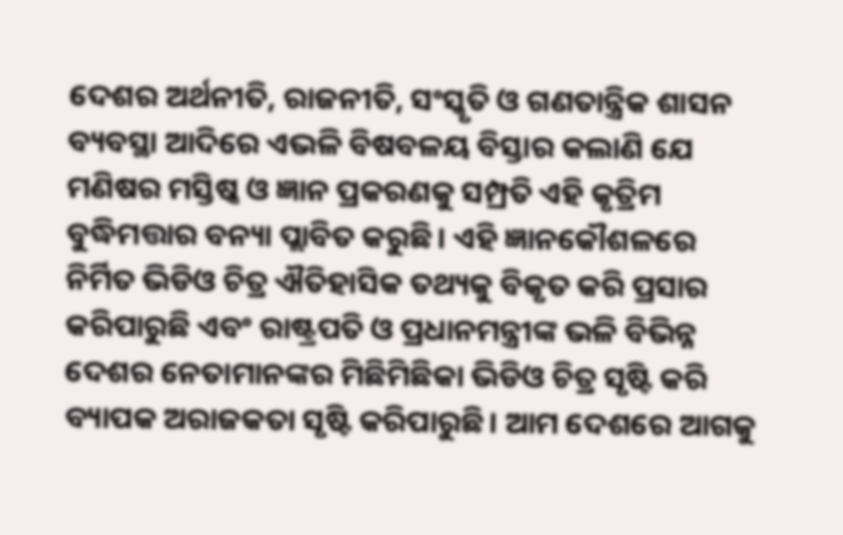ଦେଶର ଅର୍ଥନୀତି, ରାଜନୀତି, ସଂସ୍କୃତି ଓ ଗଣତାନ୍ତ୍ରିକ ଶାସନ ବ୍ୟବସ୍ଥା ଆଦିରେ ଏଭଳି ବିଷବଳୟ ବିସ୍ତାର କଲାଣି ଯେ ମଣିଷର ମସ୍ତିଷ୍କ ଓ ଜ୍ଞାନ ପ୍ରକରଣକୁ ସମ୍ପ୍ରତି ଏହି କୃତ୍ରିମ ବୁଦ୍ଧିମତ୍ତାର ବନ୍ୟା ପ୍ଲାବିତ କରୁଛି। ଏହି ଜ୍ଞାନକୌଶଳରେ ନିର୍ମିତ ଭିଡିଓ ଚିତ୍ର ଐତିହାସିକ ତଥ୍ୟକୁ ବିକୃତ କରି ପ୍ରସାର କରିପାରୁଛି ଏବଂ ରାଷ୍ଟ୍ରପତି ଓ ପ୍ରଧାନମନ୍ତ୍ରୀଙ୍କ ଭଳି ବିଭିନ୍ନ ଦେଶର ନେତାମାନଙ୍କର ମିଛିମିଛିକା ଭିଡିଓ ଚିତ୍ର ସୃଷ୍ଟି କରି ବ୍ୟାପକ ଅରାଜକତା ସୃଷ୍ଟି କରିପାରୁଛି। ଆମ ଦେଶରେ ଆଗକୁ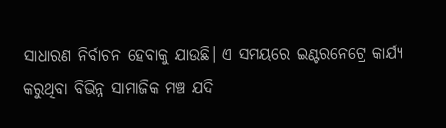ସାଧାରଣ ନିର୍ବାଚନ ହେବାକୁ ଯାଉଛି। ଏ ସମୟରେ ଇଣ୍ଟରନେଟ୍ରେ କାର୍ଯ୍ୟ କରୁଥିବା ବିଭିନ୍ନ ସାମାଜିକ ମଞ୍ଚ ଯଦି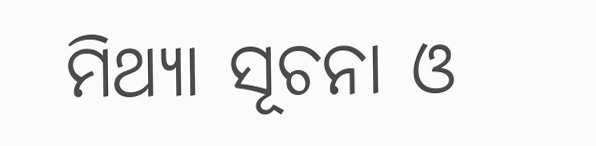ମିଥ୍ୟା ସୂଚନା ଓ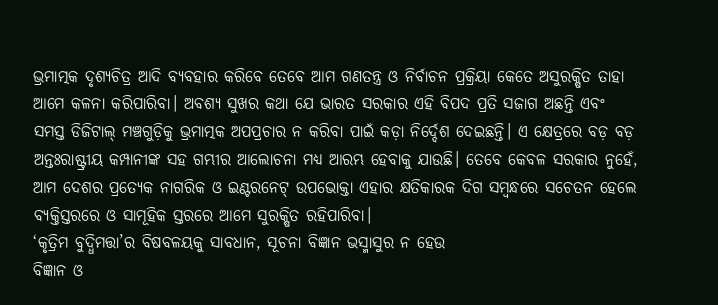ଭ୍ରମାତ୍ମକ ଦୃଶ୍ୟଚିତ୍ର ଆଦି ବ୍ୟବହାର କରିବେ ତେବେ ଆମ ଗଣତନ୍ତ୍ର ଓ ନିର୍ବାଚନ ପ୍ରକ୍ରିୟା କେତେ ଅସୁରକ୍ଷିତ ତାହା ଆମେ କଳନା କରିପାରିବା। ଅବଶ୍ୟ ସୁଖର କଥା ଯେ ଭାରତ ସରକାର ଏହି ବିପଦ ପ୍ରତି ସଜାଗ ଅଛନ୍ତି ଏବଂ ସମସ୍ତ ଡିଜିଟାଲ୍ ମଞ୍ଚଗୁଡ଼ିକୁ ଭ୍ରମାତ୍ମକ ଅପପ୍ରଚାର ନ କରିବା ପାଇଁ କଡ଼ା ନିର୍ଦ୍ଦେଶ ଦେଇଛନ୍ତି। ଏ କ୍ଷେତ୍ରରେ ବଡ଼ ବଡ଼ ଅନ୍ତଃରାଷ୍ଟ୍ରୀୟ କମ୍ପାନୀଙ୍କ ସହ ଗମ୍ଭୀର ଆଲୋଚନା ମଧ୍ୟ ଆରମ୍ଭ ହେବାକୁ ଯାଉଛି। ତେବେ କେବଳ ସରକାର ନୁହେଁ, ଆମ ଦେଶର ପ୍ରତ୍ୟେକ ନାଗରିକ ଓ ଇଣ୍ଟରନେଟ୍ ଉପଭୋକ୍ତା ଏହାର କ୍ଷତିକାରକ ଦିଗ ସମ୍ବନ୍ଧରେ ସଚେତନ ହେଲେ ବ୍ୟକ୍ତିସ୍ତରରେ ଓ ସାମୂହିକ ସ୍ତରରେ ଆମେ ସୁରକ୍ଷିତ ରହିପାରିବା।
‘କୃତ୍ରିମ ବୁଦ୍ଧିମତ୍ତା’ର ବିଷବଳୟକୁ ସାବଧାନ, ସୂଚନା ବିଜ୍ଞାନ ଭସ୍ମାସୁର ନ ହେଉ
ବିଜ୍ଞାନ ଓ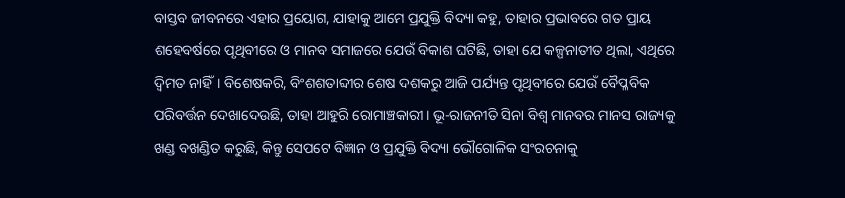ବାସ୍ତବ ଜୀବନରେ ଏହାର ପ୍ରୟୋଗ, ଯାହାକୁ ଆମେ ପ୍ରଯୁକ୍ତି ବିଦ୍ୟା କହୁ, ତାହାର ପ୍ରଭାବରେ ଗତ ପ୍ରାୟ ଶହେବର୍ଷରେ ପୃଥିବୀରେ ଓ ମାନବ ସମାଜରେ ଯେଉଁ ବିକାଶ ଘଟିଛି, ତାହା ଯେ କଳ୍ପନାତୀତ ଥିଲା, ଏଥିରେ ଦ୍ୱିମତ ନାହିଁ। ବିଶେଷକରି, ବିଂଶଶତାବ୍ଦୀର ଶେଷ ଦଶକରୁ ଆଜି ପର୍ଯ୍ୟନ୍ତ ପୃଥିବୀରେ ଯେଉଁ ବୈପ୍ଳବିକ ପରିବର୍ତ୍ତନ ଦେଖାଦେଉଛି, ତାହା ଆହୁରି ରୋମାଞ୍ଚକାରୀ। ଭୂ-ରାଜନୀତି ସିନା ବିଶ୍ୱ ମାନବର ମାନସ ରାଜ୍ୟକୁ ଖଣ୍ଡ ବଖଣ୍ଡିତ କରୁଛି, କିନ୍ତୁ ସେପଟେ ବିଜ୍ଞାନ ଓ ପ୍ରଯୁକ୍ତି ବିଦ୍ୟା ଭୌଗୋଳିକ ସଂରଚନାକୁ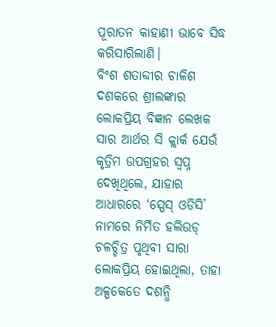ପୂରାତନ କାହାଣୀ ଭାବେ ସିଦ୍ଧ କରିସାରିଲାଣି।
ବିଂଶ ଶତାବ୍ଦୀର ଚାଳିଶ ଦଶକରେ ଶ୍ରୀଲଙ୍କାର ଲୋକପ୍ରିୟ ବିଜ୍ଞାନ ଲେଖକ ସାର ଆର୍ଥର ସି କ୍ଲାର୍କ ଯେଉଁ କୃତ୍ରିମ ଉପଗ୍ରହର ସ୍ୱପ୍ନ ଦେଖିଥିଲେ, ଯାହାର ଆଧାରରେ ‘ସ୍ପେସ୍ ଓଡିସି’ ନାମରେ ନିର୍ମିତ ହଲିଉଡ୍ ଚଳଚ୍ଚିତ୍ର ପୃଥିବୀ ସାରା ଲୋକପ୍ରିୟ ହୋଇଥିଲା, ତାହା ଅଳ୍ପକେତେ ଦଶନ୍ଧି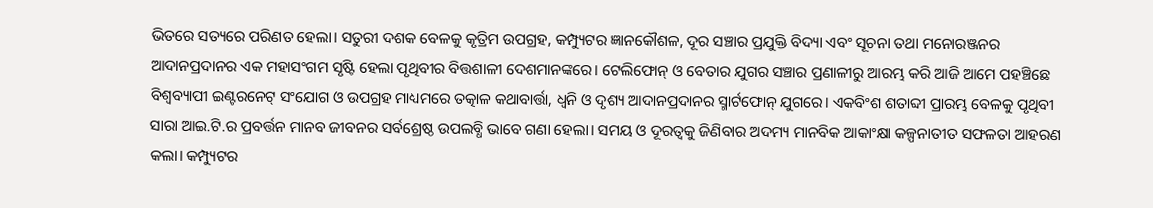ଭିତରେ ସତ୍ୟରେ ପରିଣତ ହେଲା। ସତୁରୀ ଦଶକ ବେଳକୁ କୃତ୍ରିମ ଉପଗ୍ରହ, କମ୍ପ୍ୟୁଟର ଜ୍ଞାନକୌଶଳ, ଦୂର ସଞ୍ଚାର ପ୍ରଯୁକ୍ତି ବିଦ୍ୟା ଏବଂ ସୂଚନା ତଥା ମନୋରଞ୍ଜନର ଆଦାନପ୍ରଦାନର ଏକ ମହାସଂଗମ ସୃଷ୍ଟି ହେଲା ପୃଥିବୀର ବିତ୍ତଶାଳୀ ଦେଶମାନଙ୍କରେ। ଟେଲିଫୋନ୍ ଓ ବେତାର ଯୁଗର ସଞ୍ଚାର ପ୍ରଣାଳୀରୁ ଆରମ୍ଭ କରି ଆଜି ଆମେ ପହଞ୍ଚିଛେ ବିଶ୍ୱବ୍ୟାପୀ ଇଣ୍ଟରନେଟ୍ ସଂଯୋଗ ଓ ଉପଗ୍ରହ ମାଧ୍ୟମରେ ତତ୍କାଳ କଥାବାର୍ତ୍ତା, ଧ୍ୱନି ଓ ଦୃଶ୍ୟ ଆଦାନପ୍ରଦାନର ସ୍ମାର୍ଟଫୋନ୍ ଯୁଗରେ। ଏକବିଂଶ ଶତାବ୍ଦୀ ପ୍ରାରମ୍ଭ ବେଳକୁ ପୃଥିବୀ ସାରା ଆଇ.ଟି.ର ପ୍ରବର୍ତ୍ତନ ମାନବ ଜୀବନର ସର୍ବଶ୍ରେଷ୍ଠ ଉପଲବ୍ଧି ଭାବେ ଗଣା ହେଲା। ସମୟ ଓ ଦୂରତ୍ୱକୁ ଜିଣିବାର ଅଦମ୍ୟ ମାନବିକ ଆକାଂକ୍ଷା କଳ୍ପନାତୀତ ସଫଳତା ଆହରଣ କଲା। କମ୍ପ୍ୟୁଟର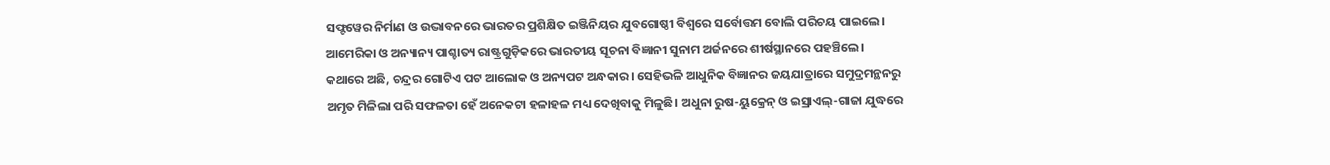ସଫ୍ଟୱେର ନିର୍ମାଣ ଓ ଉଦ୍ଭାବନରେ ଭାରତର ପ୍ରଶିକ୍ଷିତ ଇଞ୍ଜିନିୟର ଯୁବଗୋଷ୍ଠୀ ବିଶ୍ୱରେ ସର୍ବୋତ୍ତମ ବୋଲି ପରିଚୟ ପାଇଲେ। ଆମେରିକା ଓ ଅନ୍ୟାନ୍ୟ ପାଶ୍ଚାତ୍ୟ ରାଷ୍ଟ୍ରଗୁଡ଼ିକରେ ଭାରତୀୟ ସୂଚନା ବିଜ୍ଞାନୀ ସୁନାମ ଅର୍ଜନରେ ଶୀର୍ଷସ୍ଥାନରେ ପହଞ୍ଚିଲେ।
କଥାରେ ଅଛି, ଚନ୍ଦ୍ରର ଗୋଟିଏ ପଟ ଆଲୋକ ଓ ଅନ୍ୟପଟ ଅନ୍ଧକାର। ସେହିଭଳି ଆଧୁନିକ ବିଜ୍ଞାନର ଜୟଯାତ୍ରାରେ ସମୁଦ୍ରମନ୍ଥନରୁ ଅମୃତ ମିଳିଲା ପରି ସଫଳତା ହେଁ ଅନେକଟା ହଳାହଳ ମଧ୍ୟ ଦେଖିବାକୁ ମିଳୁଛି। ଅଧୁନା ରୁଷ-ୟୁକ୍ରେନ୍ ଓ ଇସ୍ରାଏଲ୍-ଗାଜା ଯୁଦ୍ଧରେ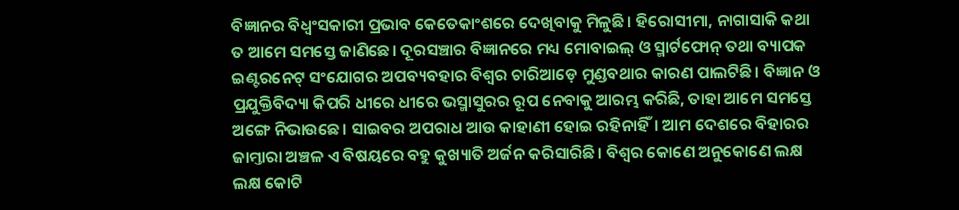ବିଜ୍ଞାନର ବିଧ୍ୱଂସକାରୀ ପ୍ରଭାବ କେତେକାଂଶରେ ଦେଖିବାକୁ ମିଳୁଛି। ହିରୋସୀମା, ନାଗାସାକି କଥା ତ ଆମେ ସମସ୍ତେ ଜାଣିଛେ। ଦୂରସଞ୍ଚାର ବିଜ୍ଞାନରେ ମଧ୍ୟ ମୋବାଇଲ୍ ଓ ସ୍ମାର୍ଟଫୋନ୍ ତଥା ବ୍ୟାପକ ଇଣ୍ଟରନେଟ୍ ସଂଯୋଗର ଅପବ୍ୟବହାର ବିଶ୍ୱର ଚାରିଆଡ଼େ ମୁଣ୍ଡବଥାର କାରଣ ପାଲଟିଛି। ବିଜ୍ଞାନ ଓ ପ୍ରଯୁକ୍ତିବିଦ୍ୟା କିପରି ଧୀରେ ଧୀରେ ଭସ୍ମାସୁରର ରୂପ ନେବାକୁ ଆରମ୍ଭ କରିଛି, ତାହା ଆମେ ସମସ୍ତେ ଅଙ୍ଗେ ନିଭାଉଛେ। ସାଇବର ଅପରାଧ ଆଉ କାହାଣୀ ହୋଇ ରହିନାହିଁ। ଆମ ଦେଶରେ ବିହାରର ଜାମ୍ତାରା ଅଞ୍ଚଳ ଏ ବିଷୟରେ ବହୁ କୁଖ୍ୟାତି ଅର୍ଜନ କରିସାରିଛି। ବିଶ୍ୱର କୋଣେ ଅନୁକୋଣେ ଲକ୍ଷ ଲକ୍ଷ କୋଟି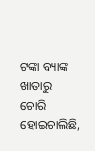ଟଙ୍କା ବ୍ୟାଙ୍କ ଖାତାରୁ ଚୋରି ହୋଇଚାଲିଛି,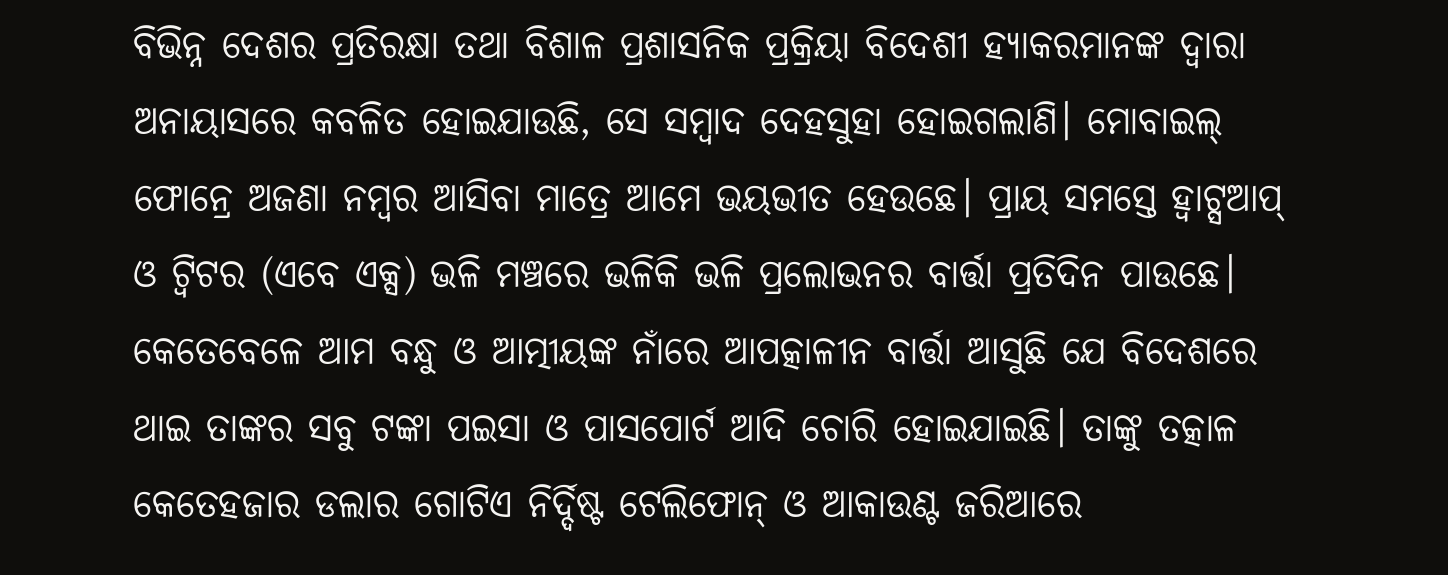ବିଭିନ୍ନ ଦେଶର ପ୍ରତିରକ୍ଷା ତଥା ବିଶାଳ ପ୍ରଶାସନିକ ପ୍ରକ୍ରିୟା ବିଦେଶୀ ହ୍ୟାକରମାନଙ୍କ ଦ୍ୱାରା ଅନାୟାସରେ କବଳିତ ହୋଇଯାଉଛି, ସେ ସମ୍ବାଦ ଦେହସୁହା ହୋଇଗଲାଣି। ମୋବାଇଲ୍ ଫୋନ୍ରେ ଅଜଣା ନମ୍ବର ଆସିବା ମାତ୍ରେ ଆମେ ଭୟଭୀତ ହେଉଛେ। ପ୍ରାୟ ସମସ୍ତେ ହ୍ୱାଟ୍ସଆପ୍ ଓ ଟ୍ୱିଟର (ଏବେ ଏକ୍ସ) ଭଳି ମଞ୍ଚରେ ଭଳିକି ଭଳି ପ୍ରଲୋଭନର ବାର୍ତ୍ତା ପ୍ରତିଦିନ ପାଉଛେ। କେତେବେଳେ ଆମ ବନ୍ଧୁ ଓ ଆତ୍ମୀୟଙ୍କ ନାଁରେ ଆପତ୍କାଳୀନ ବାର୍ତ୍ତା ଆସୁଛି ଯେ ବିଦେଶରେ ଥାଇ ତାଙ୍କର ସବୁ ଟଙ୍କା ପଇସା ଓ ପାସପୋର୍ଟ ଆଦି ଚୋରି ହୋଇଯାଇଛି। ତାଙ୍କୁ ତତ୍କାଳ କେତେହଜାର ଡଲାର ଗୋଟିଏ ନିର୍ଦ୍ଦିଷ୍ଟ ଟେଲିଫୋନ୍ ଓ ଆକାଉଣ୍ଟ ଜରିଆରେ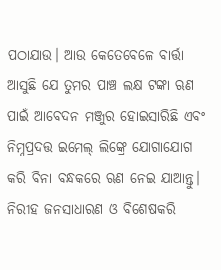ପଠାଯାଉ। ଆଉ କେତେବେଳେ ବାର୍ତ୍ତା ଆସୁଛି ଯେ ତୁମର ପାଞ୍ଚ ଲକ୍ଷ ଟଙ୍କା ଋଣ ପାଇଁ ଆବେଦନ ମଞ୍ଜୁର ହୋଇସାରିଛି ଏବଂ ନିମ୍ନପ୍ରଦତ୍ତ ଇମେଲ୍ ଲିଙ୍କ୍ରେ ଯୋଗାଯୋଗ କରି ବିନା ବନ୍ଧକରେ ଋଣ ନେଇ ଯାଆନ୍ତୁ। ନିରୀହ ଜନସାଧାରଣ ଓ ବିଶେଷକରି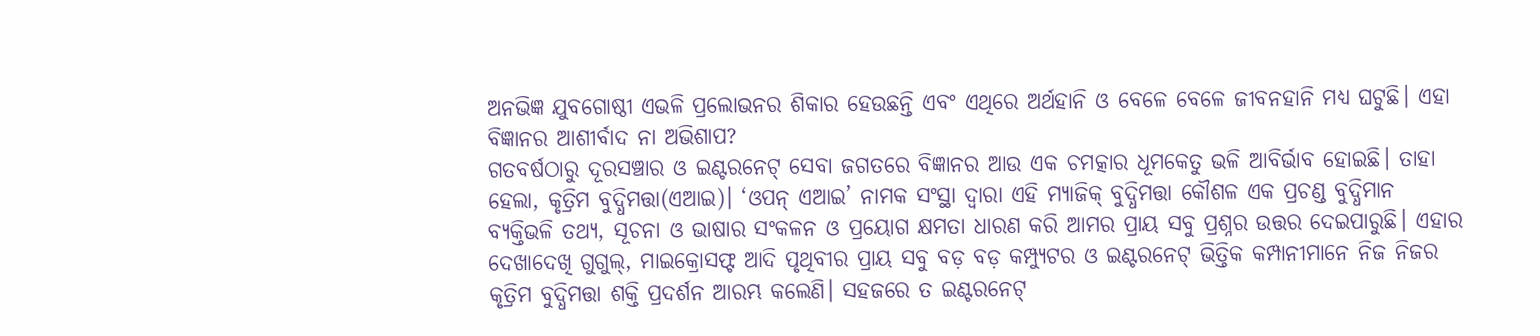ଅନଭିଜ୍ଞ ଯୁବଗୋଷ୍ଠୀ ଏଭଳି ପ୍ରଲୋଭନର ଶିକାର ହେଉଛନ୍ତି ଏବଂ ଏଥିରେ ଅର୍ଥହାନି ଓ ବେଳେ ବେଳେ ଜୀବନହାନି ମଧ୍ୟ ଘଟୁଛି। ଏହା ବିଜ୍ଞାନର ଆଶୀର୍ବାଦ ନା ଅଭିଶାପ?
ଗତବର୍ଷଠାରୁ ଦୂରସଞ୍ଚାର ଓ ଇଣ୍ଟରନେଟ୍ ସେବା ଜଗତରେ ବିଜ୍ଞାନର ଆଉ ଏକ ଚମତ୍କାର ଧୂମକେତୁ ଭଳି ଆବିର୍ଭାବ ହୋଇଛି। ତାହା ହେଲା, କୃତ୍ରିମ ବୁଦ୍ଧିମତ୍ତା(ଏଆଇ)। ‘ଓପନ୍ ଏଆଇ’ ନାମକ ସଂସ୍ଥା ଦ୍ୱାରା ଏହି ମ୍ୟାଜିକ୍ ବୁଦ୍ଧିମତ୍ତା କୌଶଳ ଏକ ପ୍ରଚଣ୍ଡ ବୁଦ୍ଧିମାନ ବ୍ୟକ୍ତିଭଳି ତଥ୍ୟ, ସୂଚନା ଓ ଭାଷାର ସଂକଳନ ଓ ପ୍ରୟୋଗ କ୍ଷମତା ଧାରଣ କରି ଆମର ପ୍ରାୟ ସବୁ ପ୍ରଶ୍ନର ଉତ୍ତର ଦେଇପାରୁଛି। ଏହାର ଦେଖାଦେଖି ଗୁଗୁଲ୍, ମାଇକ୍ରୋସଫ୍ଟ ଆଦି ପୃଥିବୀର ପ୍ରାୟ ସବୁ ବଡ଼ ବଡ଼ କମ୍ପ୍ୟୁଟର ଓ ଇଣ୍ଟରନେଟ୍ ଭିତ୍ତିକ କମ୍ପାନୀମାନେ ନିଜ ନିଜର କୃତ୍ରିମ ବୁଦ୍ଧିମତ୍ତା ଶକ୍ତି ପ୍ରଦର୍ଶନ ଆରମ୍ଭ କଲେଣି। ସହଜରେ ତ ଇଣ୍ଟରନେଟ୍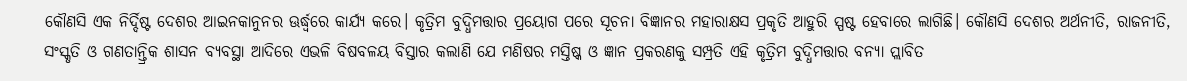କୌଣସି ଏକ ନିର୍ଦ୍ଦିଷ୍ଟ ଦେଶର ଆଇନକାନୁନର ଊର୍ଦ୍ଧ୍ବରେ କାର୍ଯ୍ୟ କରେ। କୃତ୍ରିମ ବୁଦ୍ଧିମତ୍ତାର ପ୍ରୟୋଗ ପରେ ସୂଚନା ବିଜ୍ଞାନର ମହାରାକ୍ଷସ ପ୍ରକୃତି ଆହୁରି ସ୍ପଷ୍ଟ ହେବାରେ ଲାଗିଛି। କୌଣସି ଦେଶର ଅର୍ଥନୀତି, ରାଜନୀତି, ସଂସ୍କୃତି ଓ ଗଣତାନ୍ତ୍ରିକ ଶାସନ ବ୍ୟବସ୍ଥା ଆଦିରେ ଏଭଳି ବିଷବଳୟ ବିସ୍ତାର କଲାଣି ଯେ ମଣିଷର ମସ୍ତିଷ୍କ ଓ ଜ୍ଞାନ ପ୍ରକରଣକୁ ସମ୍ପ୍ରତି ଏହି କୃତ୍ରିମ ବୁଦ୍ଧିମତ୍ତାର ବନ୍ୟା ପ୍ଲାବିତ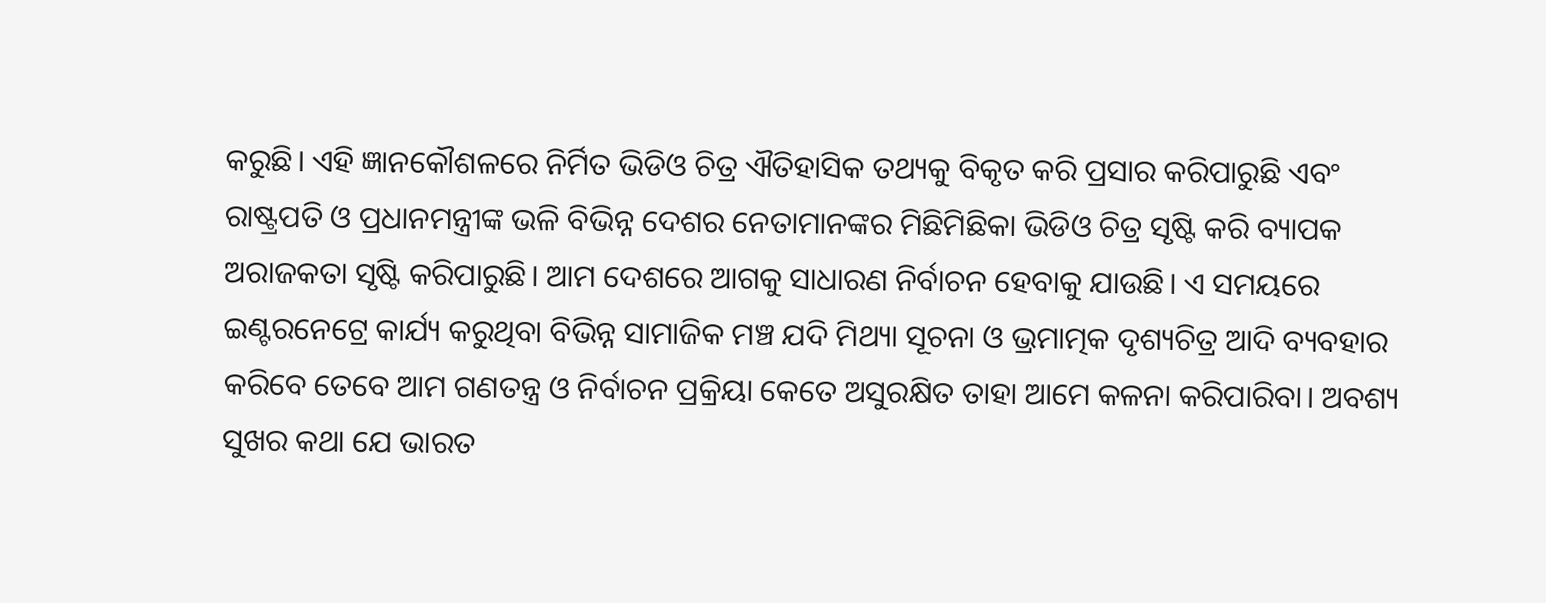କରୁଛି। ଏହି ଜ୍ଞାନକୌଶଳରେ ନିର୍ମିତ ଭିଡିଓ ଚିତ୍ର ଐତିହାସିକ ତଥ୍ୟକୁ ବିକୃତ କରି ପ୍ରସାର କରିପାରୁଛି ଏବଂ ରାଷ୍ଟ୍ରପତି ଓ ପ୍ରଧାନମନ୍ତ୍ରୀଙ୍କ ଭଳି ବିଭିନ୍ନ ଦେଶର ନେତାମାନଙ୍କର ମିଛିମିଛିକା ଭିଡିଓ ଚିତ୍ର ସୃଷ୍ଟି କରି ବ୍ୟାପକ ଅରାଜକତା ସୃଷ୍ଟି କରିପାରୁଛି। ଆମ ଦେଶରେ ଆଗକୁ ସାଧାରଣ ନିର୍ବାଚନ ହେବାକୁ ଯାଉଛି। ଏ ସମୟରେ ଇଣ୍ଟରନେଟ୍ରେ କାର୍ଯ୍ୟ କରୁଥିବା ବିଭିନ୍ନ ସାମାଜିକ ମଞ୍ଚ ଯଦି ମିଥ୍ୟା ସୂଚନା ଓ ଭ୍ରମାତ୍ମକ ଦୃଶ୍ୟଚିତ୍ର ଆଦି ବ୍ୟବହାର କରିବେ ତେବେ ଆମ ଗଣତନ୍ତ୍ର ଓ ନିର୍ବାଚନ ପ୍ରକ୍ରିୟା କେତେ ଅସୁରକ୍ଷିତ ତାହା ଆମେ କଳନା କରିପାରିବା। ଅବଶ୍ୟ ସୁଖର କଥା ଯେ ଭାରତ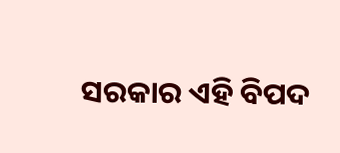ସରକାର ଏହି ବିପଦ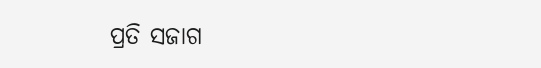ପ୍ରତି ସଜାଗ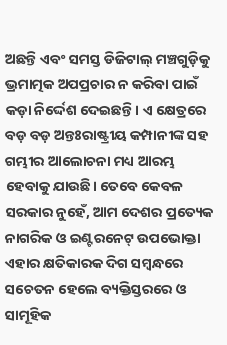ଅଛନ୍ତି ଏବଂ ସମସ୍ତ ଡିଜିଟାଲ୍ ମଞ୍ଚଗୁଡ଼ିକୁ ଭ୍ରମାତ୍ମକ ଅପପ୍ରଚାର ନ କରିବା ପାଇଁ କଡ଼ା ନିର୍ଦ୍ଦେଶ ଦେଇଛନ୍ତି। ଏ କ୍ଷେତ୍ରରେ ବଡ଼ ବଡ଼ ଅନ୍ତଃରାଷ୍ଟ୍ରୀୟ କମ୍ପାନୀଙ୍କ ସହ ଗମ୍ଭୀର ଆଲୋଚନା ମଧ୍ୟ ଆରମ୍ଭ ହେବାକୁ ଯାଉଛି। ତେବେ କେବଳ ସରକାର ନୁହେଁ, ଆମ ଦେଶର ପ୍ରତ୍ୟେକ ନାଗରିକ ଓ ଇଣ୍ଟରନେଟ୍ ଉପଭୋକ୍ତା ଏହାର କ୍ଷତିକାରକ ଦିଗ ସମ୍ବନ୍ଧରେ ସଚେତନ ହେଲେ ବ୍ୟକ୍ତିସ୍ତରରେ ଓ ସାମୂହିକ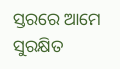ସ୍ତରରେ ଆମେ ସୁରକ୍ଷିତ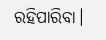ରହିପାରିବା।